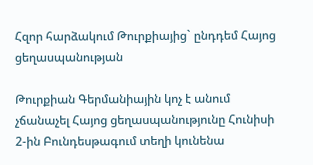Հզոր հարձակում Թուրքիայից` ընդդեմ Հայոց ցեղասպանության

Թուրքիան Գերմանիային կոչ է անում չճանաչել Հայոց ցեղասպանությունը Հունիսի 2-ին Բունդեսթագում տեղի կունենա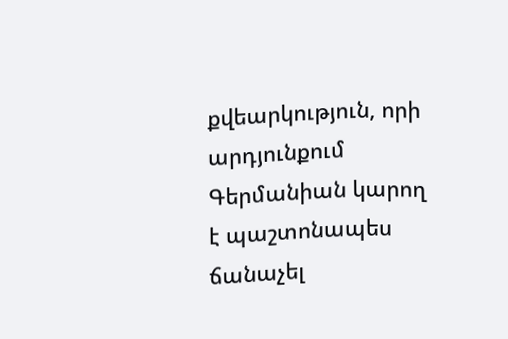քվեարկություն, որի արդյունքում Գերմանիան կարող է պաշտոնապես ճանաչել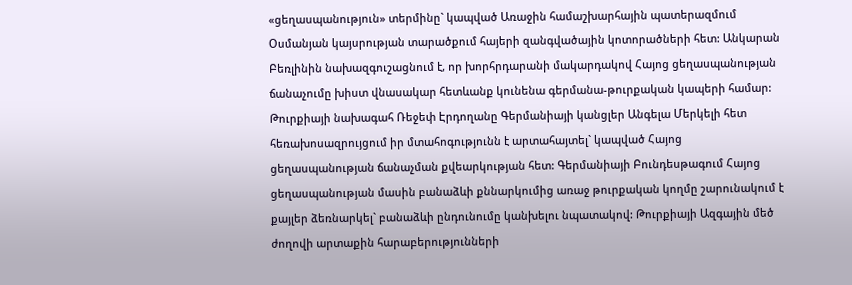«ցեղասպանություն» տերմինը` կապված Առաջին համաշխարհային պատերազմում Օսմանյան կայսրության տարածքում հայերի զանգվածային կոտորածների հետ: Անկարան Բեռլինին նախազգուշացնում է, որ խորհրդարանի մակարդակով Հայոց ցեղասպանության ճանաչումը խիստ վնասակար հետևանք կունենա գերմանա-թուրքական կապերի համար: Թուրքիայի նախագահ Ռեջեփ Էրդողանը Գերմանիայի կանցլեր Անգելա Մերկելի հետ հեռախոսազրույցում իր մտահոգությունն է արտահայտել` կապված Հայոց ցեղասպանության ճանաչման քվեարկության հետ: Գերմանիայի Բունդեսթագում Հայոց ցեղասպանության մասին բանաձևի քննարկումից առաջ թուրքական կողմը շարունակում է քայլեր ձեռնարկել` բանաձևի ընդունումը կանխելու նպատակով: Թուրքիայի Ազգային մեծ ժողովի արտաքին հարաբերությունների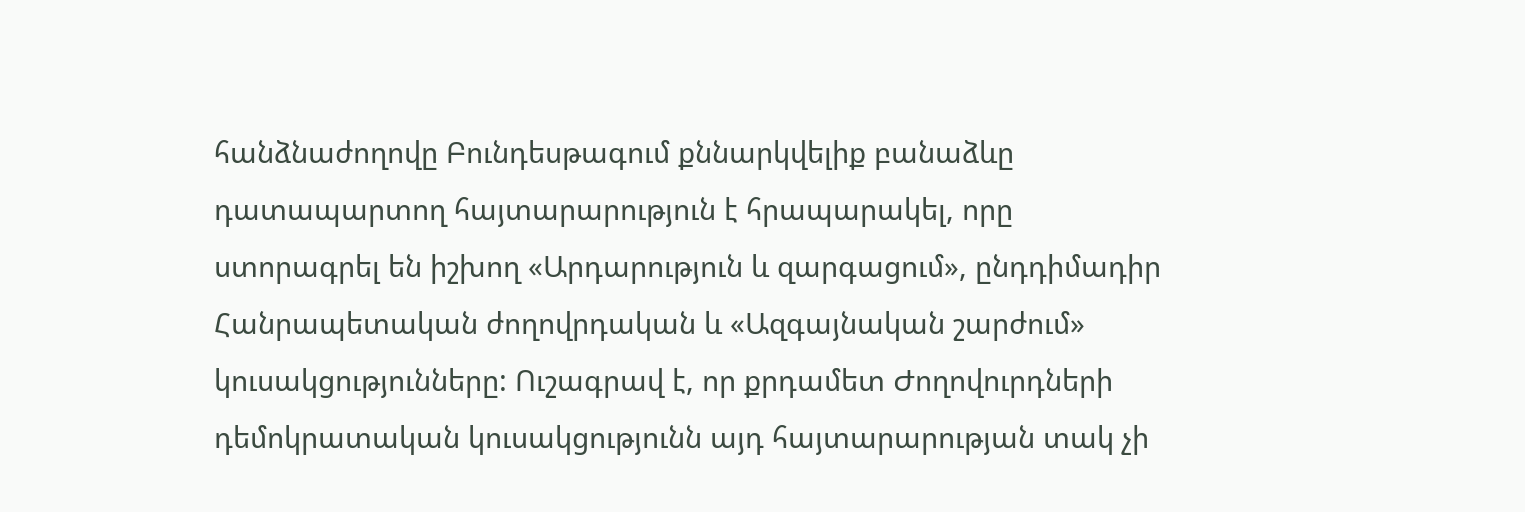հանձնաժողովը Բունդեսթագում քննարկվելիք բանաձևը դատապարտող հայտարարություն է հրապարակել, որը ստորագրել են իշխող «Արդարություն և զարգացում», ընդդիմադիր Հանրապետական ժողովրդական և «Ազգայնական շարժում» կուսակցությունները: Ուշագրավ է, որ քրդամետ Ժողովուրդների դեմոկրատական կուսակցությունն այդ հայտարարության տակ չի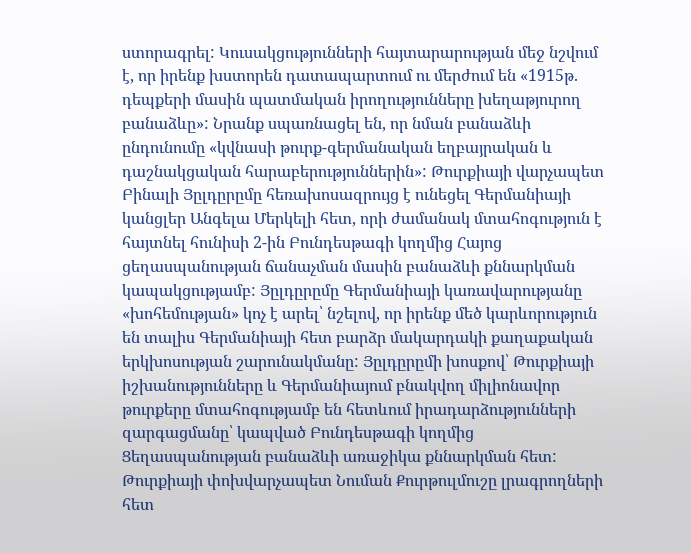ստորագրել: Կուսակցությունների հայտարարության մեջ նշվում է, որ իրենք խստորեն դատապարտում ու մերժում են «1915թ. դեպքերի մասին պատմական իրողությունները խեղաթյուրող բանաձևը»: Նրանք սպառնացել են, որ նման բանաձևի ընդունումը «կվնասի թուրք-գերմանական եղբայրական և դաշնակցական հարաբերություններին»: Թուրքիայի վարչապետ Բինալի Յըլդըրըմը հեռախոսազրույց է ունեցել Գերմանիայի կանցլեր Անգելա Մերկելի հետ, որի ժամանակ մտահոգություն է հայտնել հունիսի 2-ին Բունդեսթագի կողմից Հայոց ցեղասպանության ճանաչման մասին բանաձևի քննարկման կապակցությամբ: Յըլդըրըմը Գերմանիայի կառավարությանը «խոհեմության» կոչ է արել՝ նշելով, որ իրենք մեծ կարևորություն են տալիս Գերմանիայի հետ բարձր մակարդակի քաղաքական երկխոսության շարունակմանը: Յըլդըրըմի խոսքով՝ Թուրքիայի իշխանությունները և Գերմանիայում բնակվող միլիոնավոր թուրքերը մտահոգությամբ են հետևում իրադարձությունների զարգացմանը՝ կապված Բունդեսթագի կողմից Ցեղասպանության բանաձևի առաջիկա քննարկման հետ: Թուրքիայի փոխվարչապետ Նուման Քուրթուլմուշը լրագրողների հետ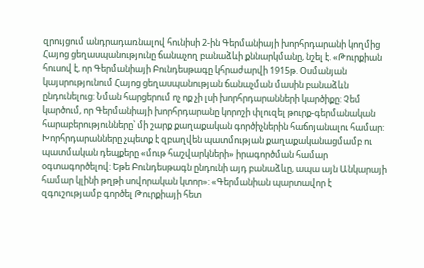զրույցում անդրադառնալով հունիսի 2-ին Գերմանիայի խորհրդարանի կողմից Հայոց ցեղասպանությունը ճանաչող բանաձևի քննարկմանը, նշել է. «Թուրքիան հուսով է, որ Գերմանիայի Բունդեսթագը կհրաժարվի 1915թ. Օսմանյան կայսրությունում Հայոց ցեղասպանության ճանաչման մասին բանաձևն ընդունելուց: Նման հարցերում ոչ ոք չի լսի խորհրդարանների կարծիքը: Չեմ կարծում, որ Գերմանիայի խորհրդարանը կորոշի փլուզել թուրք-գերմանական հարաբերությունները՝ մի շարք քաղաքական գործիչներին հաճոյանալու համար: Խորհրդարանները չպետք է զբաղվեն պատմության քաղաքականացմամբ ու պատմական դեպքերը «մութ հաշվարկների» իրագործման համար օգտագործելով: Եթե Բունդեսթագն ընդունի այդ բանաձևը, ապա այն Անկարայի համար կլինի թղթի սովորական կտոր»: «Գերմանիան պարտավոր է զգուշությամբ գործել Թուրքիայի հետ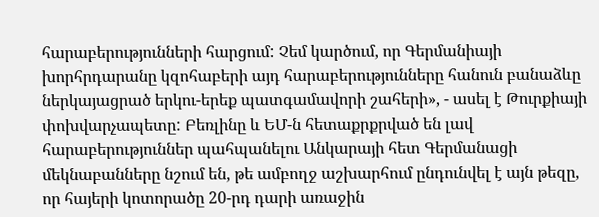հարաբերությունների հարցում: Չեմ կարծում, որ Գերմանիայի խորհրդարանը կզոհաբերի այդ հարաբերությունները հանուն բանաձևը ներկայացրած երկու-երեք պատգամավորի շահերի», - ասել է Թուրքիայի փոխվարչապետը: Բեռլինը և ԵՄ-ն հետաքրքրված են լավ հարաբերություններ պահպանելու Անկարայի հետ Գերմանացի մեկնաբանները նշում են, թե ամբողջ աշխարհում ընդունվել է այն թեզը, որ հայերի կոտորածը 20-րդ դարի առաջին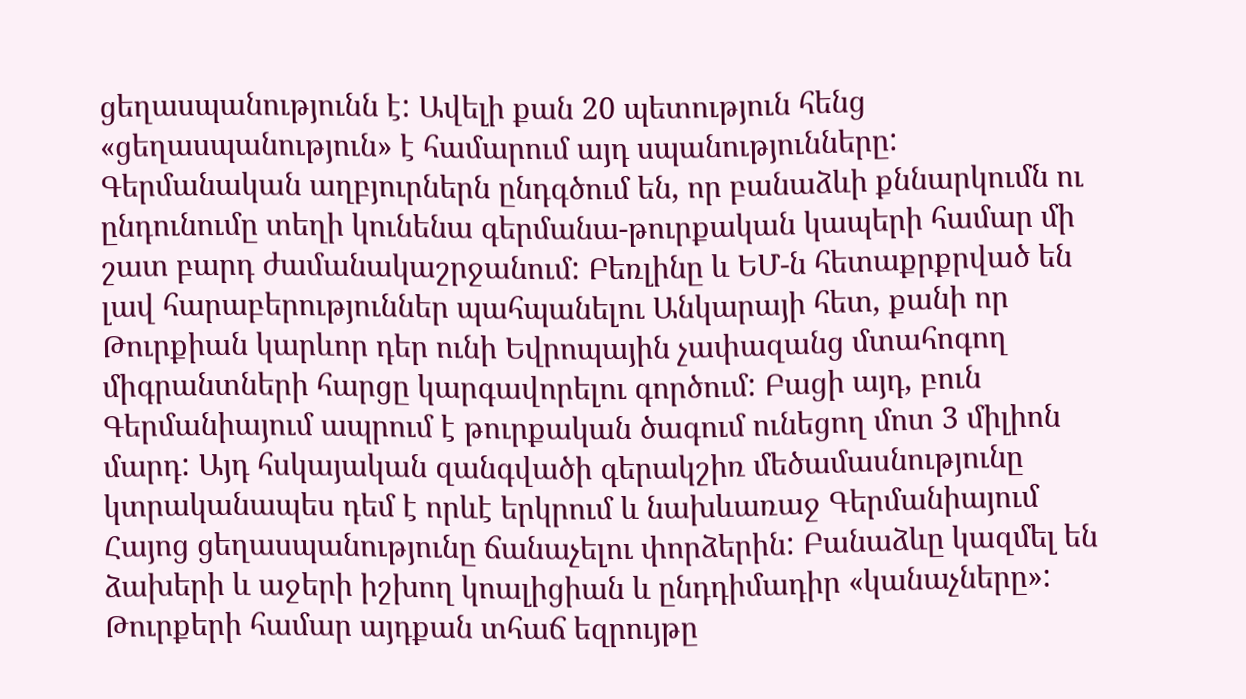ցեղասպանությունն է: Ավելի քան 20 պետություն հենց «ցեղասպանություն» է համարում այդ սպանությունները: Գերմանական աղբյուրներն ընդգծում են, որ բանաձևի քննարկումն ու ընդունումը տեղի կունենա գերմանա-թուրքական կապերի համար մի շատ բարդ ժամանակաշրջանում: Բեռլինը և ԵՄ-ն հետաքրքրված են լավ հարաբերություններ պահպանելու Անկարայի հետ, քանի որ Թուրքիան կարևոր դեր ունի Եվրոպային չափազանց մտահոգող միգրանտների հարցը կարգավորելու գործում: Բացի այդ, բուն Գերմանիայում ապրում է թուրքական ծագում ունեցող մոտ 3 միլիոն մարդ: Այդ հսկայական զանգվածի գերակշիռ մեծամասնությունը կտրականապես դեմ է որևէ երկրում և նախևառաջ Գերմանիայում Հայոց ցեղասպանությունը ճանաչելու փորձերին: Բանաձևը կազմել են ձախերի և աջերի իշխող կոալիցիան և ընդդիմադիր «կանաչները»: Թուրքերի համար այդքան տհաճ եզրույթը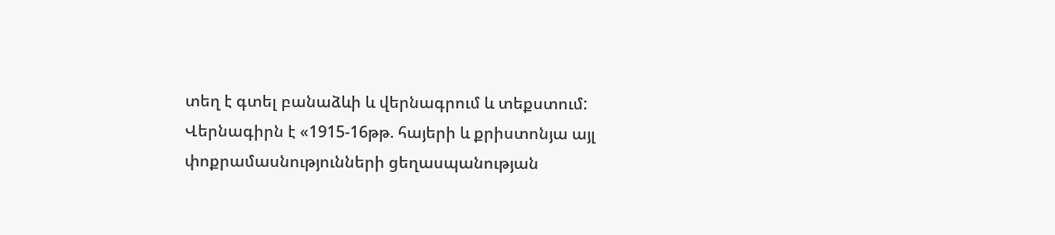տեղ է գտել բանաձևի և վերնագրում և տեքստում: Վերնագիրն է «1915-16թթ. հայերի և քրիստոնյա այլ փոքրամասնությունների ցեղասպանության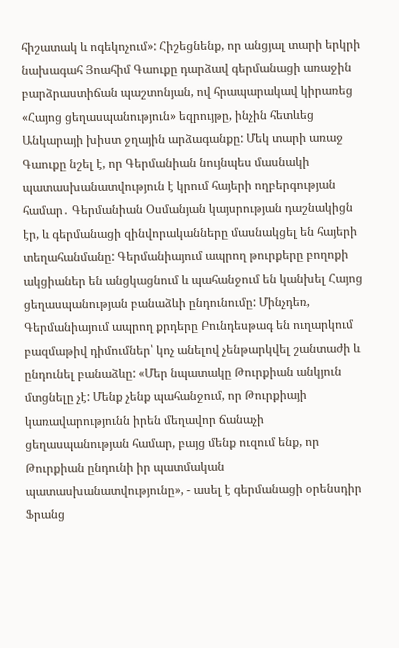հիշատակ և ոգեկոչում»: Հիշեցնենք, որ անցյալ տարի երկրի նախագահ Յոահիմ Գաուքը դարձավ գերմանացի առաջին բարձրաստիճան պաշտոնյան, ով հրապարակավ կիրառեց «Հայոց ցեղասպանություն» եզրույթը, ինչին հետևեց Անկարայի խիստ ջղային արձագանքը: Մեկ տարի առաջ Գաուքը նշել է, որ Գերմանիան նույնպես մասնակի պատասխանատվություն է կրում հայերի ողբերգության համար․ Գերմանիան Օսմանյան կայսրության դաշնակիցն էր, և գերմանացի զինվորականները մասնակցել են հայերի տեղահանմանը: Գերմանիայում ապրող թուրքերը բողոքի ակցիաներ են անցկացնում և պահանջում են կանխել Հայոց ցեղասպանության բանաձևի ընդունումը: Մինչդեռ, Գերմանիայում ապրող քրդերը Բունդեսթագ են ուղարկում բազմաթիվ դիմումներ՝ կոչ անելով չենթարկվել շանտաժի և ընդունել բանաձևը: «Մեր նպատակը Թուրքիան անկյուն մտցնելը չէ: Մենք չենք պահանջում, որ Թուրքիայի կառավարությունն իրեն մեղավոր ճանաչի ցեղասպանության համար, բայց մենք ուզում ենք, որ Թուրքիան ընդունի իր պատմական պատասխանատվությունը», - ասել է գերմանացի օրենսդիր Ֆրանց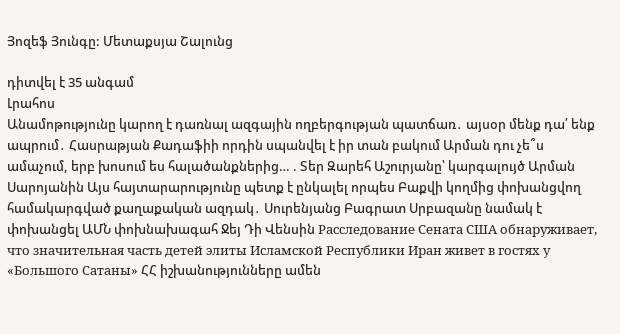Յոզեֆ Յունգը: Մետաքսյա Շալունց

դիտվել է 35 անգամ
Լրահոս
Անամոթությունը կարող է դառնալ ազգային ողբերգության պատճառ․ այսօր մենք դա՛ ենք ապրում․ Հասրաթյան Քադաֆիի որդին սպանվել է իր տան բակում Արման դու չե՞ս ամաչում, երբ խոսում ես հալածանքներից… . Տեր Զարեհ Աշուրյանը՝ կարգալույծ Արման Սարոյանին Այս հայտարարությունը պետք է ընկալել որպես Բաքվի կողմից փոխանցվող համակարգված քաղաքական ազդակ․ Սուրենյանց Բագրատ Սրբազանը նամակ է փոխանցել ԱՄՆ փոխնախագահ Ջեյ Դի Վենսին Расследование Сената США обнаруживает, что значительная часть детей элиты Исламской Республики Иран живет в гостях у «Большого Сатаны» ՀՀ իշխանությունները ամեն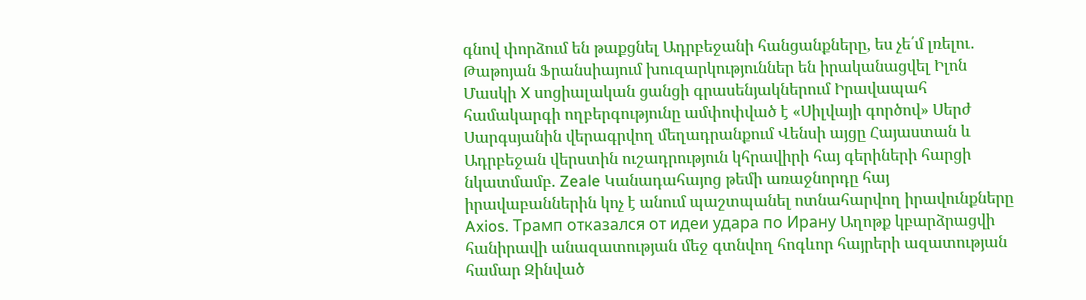գնով փորձում են թաքցնել Ադրբեջանի հանցանքները, ես չե՛մ լռելու․ Թաթոյան Ֆրանսիայում խուզարկություններ են իրականացվել Իլոն Մասկի X սոցիալական ցանցի գրասենյակներում Իրավապահ համակարգի ողբերգությունը ամփոփված է «Սիլվայի գործով» Սերժ Սարգսյանին վերագրվող մեղադրանքում Վենսի այցը Հայաստան և Ադրբեջան վերստին ուշադրություն կհրավիրի հայ գերիների հարցի նկատմամբ. Zeale Կանադահայոց թեմի առաջնորդը հայ իրավաբաններին կոչ է անում պաշտպանել ոտնահարվող իրավունքները Axios. Трамп отказался от идеи удара по Ирану Աղոթք կբարձրացվի հանիրավի անազատության մեջ գտնվող հոգևոր հայրերի ազատության համար Զինված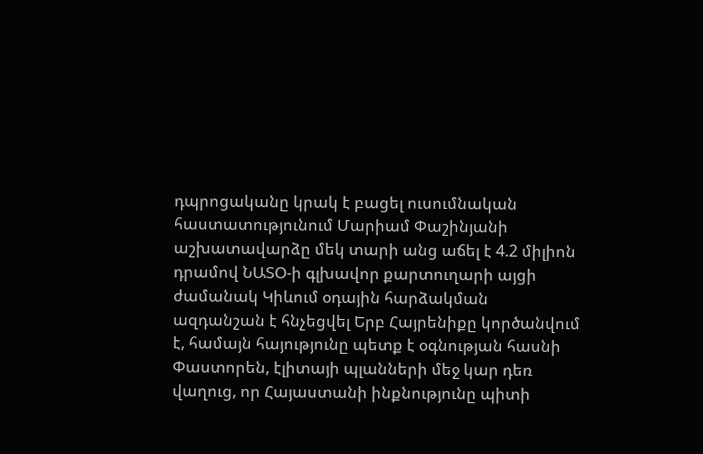դպրոցականը կրակ է բացել ուսումնական հաստատությունում Մարիամ Փաշինյանի աշխատավարձը մեկ տարի անց աճել է 4.2 միլիոն դրամով ՆԱՏՕ-ի գլխավոր քարտուղարի այցի ժամանակ Կիևում օդային հարձակման ազդանշան է հնչեցվել Երբ Հայրենիքը կործանվում է, համայն հայությունը պետք է օգնության հասնի Փաստորեն, էլիտայի պլանների մեջ կար դեռ վաղուց, որ Հայաստանի ինքնությունը պիտի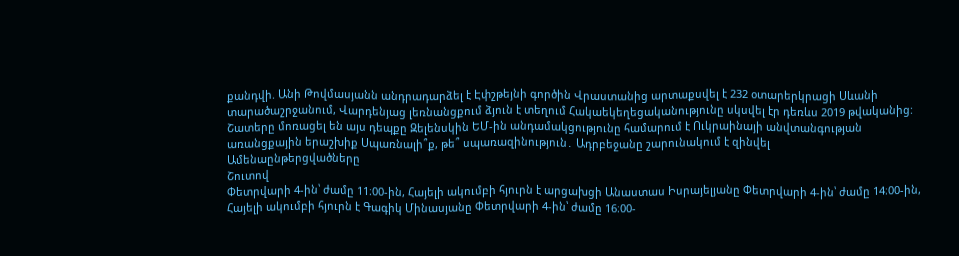քանդվի. Անի Թովմասյանն անդրադարձել է Էփշթեյնի գործին Վրաստանից արտաքսվել է 232 օտարերկրացի Սևանի տարածաշրջանում, Վարդենյաց լեռնանցքում ձյուն է տեղում Հակաեկեղեցականությունը սկսվել էր դեռևս 2019 թվականից: Շատերը մոռացել են այս դեպքը Զելենսկին ԵՄ-ին անդամակցությունը համարում է Ուկրաինայի անվտանգության առանցքային երաշխիք Սպառնալի՞ք, թե՞ սպառազինություն․ Ադրբեջանը շարունակում է զինվել
Ամենաընթերցվածները
Շուտով
Փետրվարի 4-ին՝ ժամը 11։00-ին, Հայելի ակումբի հյուրն է արցախցի Անաստաս Իսրայելյանը Փետրվարի 4-ին՝ ժամը 14։00-ին, Հայելի ակումբի հյուրն է Գագիկ Մինասյանը Փետրվարի 4-ին՝ ժամը 16։00-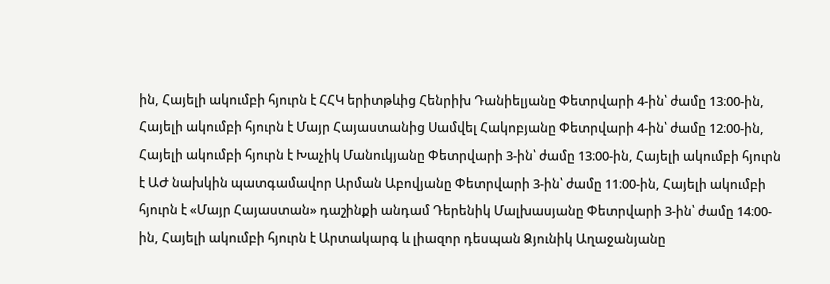ին, Հայելի ակումբի հյուրն է ՀՀԿ երիտթևից Հենրիխ Դանիելյանը Փետրվարի 4-ին՝ ժամը 13։00-ին, Հայելի ակումբի հյուրն է Մայր Հայաստանից Սամվել Հակոբյանը Փետրվարի 4-ին՝ ժամը 12։00-ին, Հայելի ակումբի հյուրն է Խաչիկ Մանուկյանը Փետրվարի 3-ին՝ ժամը 13։00-ին, Հայելի ակումբի հյուրն է ԱԺ նախկին պատգամավոր Արման Աբովյանը Փետրվարի 3-ին՝ ժամը 11։00-ին, Հայելի ակումբի հյուրն է «Մայր Հայաստան» դաշինքի անդամ Դերենիկ Մալխասյանը Փետրվարի 3-ին՝ ժամը 14։00-ին, Հայելի ակումբի հյուրն է Արտակարգ և լիազոր դեսպան Ձյունիկ Աղաջանյանը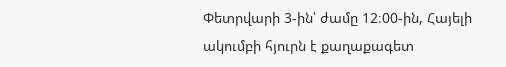Փետրվարի 3-ին՝ ժամը 12։00-ին, Հայելի ակումբի հյուրն է քաղաքագետ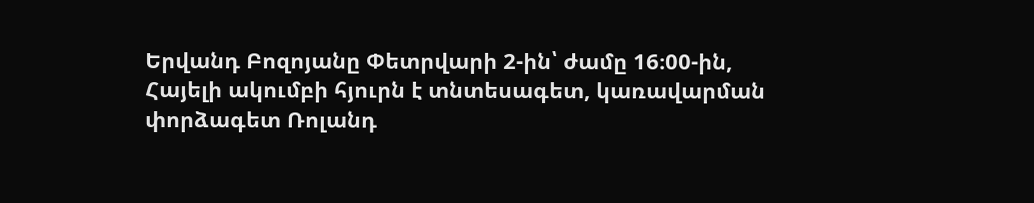Երվանդ Բոզոյանը Փետրվարի 2-ին՝ ժամը 16։00-ին, Հայելի ակումբի հյուրն է տնտեսագետ, կառավարման փորձագետ Ռոլանդ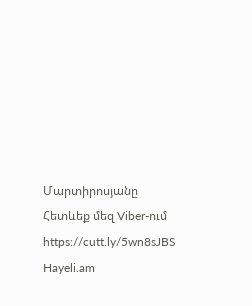Մարտիրոսյանը
Հետևեք մեզ Viber-ում https://cutt.ly/5wn8sJBS
Hayeli.am